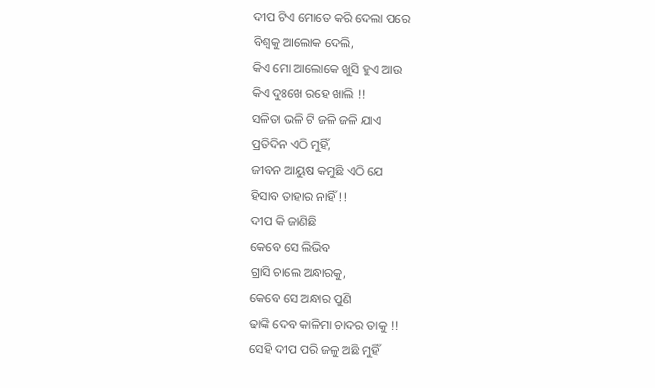ଦୀପ ଟିଏ ମୋତେ କରି ଦେଲା ପରେ
ବିଶ୍ବକୁ ଆଲୋକ ଦେଲି,
କିଏ ମୋ ଆଲୋକେ ଖୁସି ହୁଏ ଆଉ
କିଏ ଦୁଃଖେ ରହେ ଖାଲି !!
ସଳିତା ଭଳି ଟି ଜଳି ଜଳି ଯାଏ
ପ୍ରତିଦିନ ଏଠି ମୁହିଁ,
ଜୀବନ ଆୟୁଷ କମୁଛି ଏଠି ଯେ
ହିସାବ ତାହାର ନାହିଁ !!
ଦୀପ କି ଜାଣିଛି
କେବେ ସେ ଲିଭିବ
ଗ୍ରାସି ଚାଲେ ଅନ୍ଧାରକୁ,
କେବେ ସେ ଅନ୍ଧାର ପୁଣି
ଢାଙ୍କି ଦେବ କାଳିମା ଚାଦର ତାକୁ !!
ସେହି ଦୀପ ପରି ଜଳୁ ଅଛି ମୁହିଁ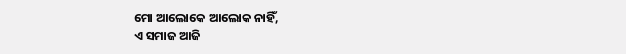ମୋ ଆଲୋକେ ଆଲୋକ ନାହିଁ,
ଏ ସମାଜ ଆଜି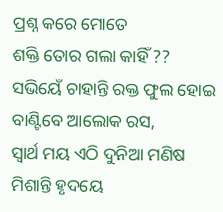ପ୍ରଶ୍ନ କରେ ମୋତେ
ଶକ୍ତି ତୋର ଗଲା କାହିଁ ??
ସଭିୟେଁ ଚାହାନ୍ତି ରକ୍ତ ଫୁଲ ହୋଇ
ବାଣ୍ଟିବେ ଆଲୋକ ରସ,
ସ୍ବାର୍ଥ ମୟ ଏଠି ଦୁନିଆ ମଣିଷ
ମିଶାନ୍ତି ହୃଦୟେ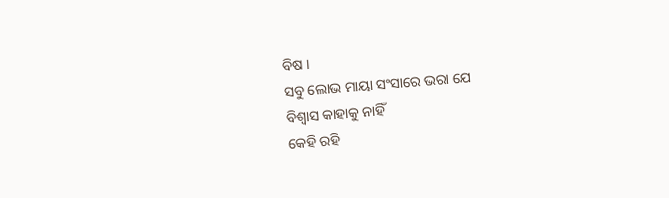ବିଷ ।
ସବୁ ଲୋଭ ମାୟା ସଂସାରେ ଭରା ଯେ
ବିଶ୍ୱାସ କାହାକୁ ନାହିଁ
କେହି ରହି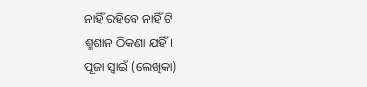ନାହିଁ ରହିବେ ନାହିଁ ଟି
ଶ୍ମଶାନ ଠିକଣା ଯହିଁ।
ପୂଜା ସ୍ୱାଇଁ (ଲେଖିକା)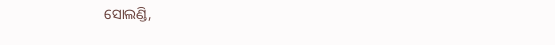ସୋଲଣ୍ଡି,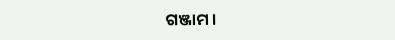ଗଞ୍ଜାମ ।